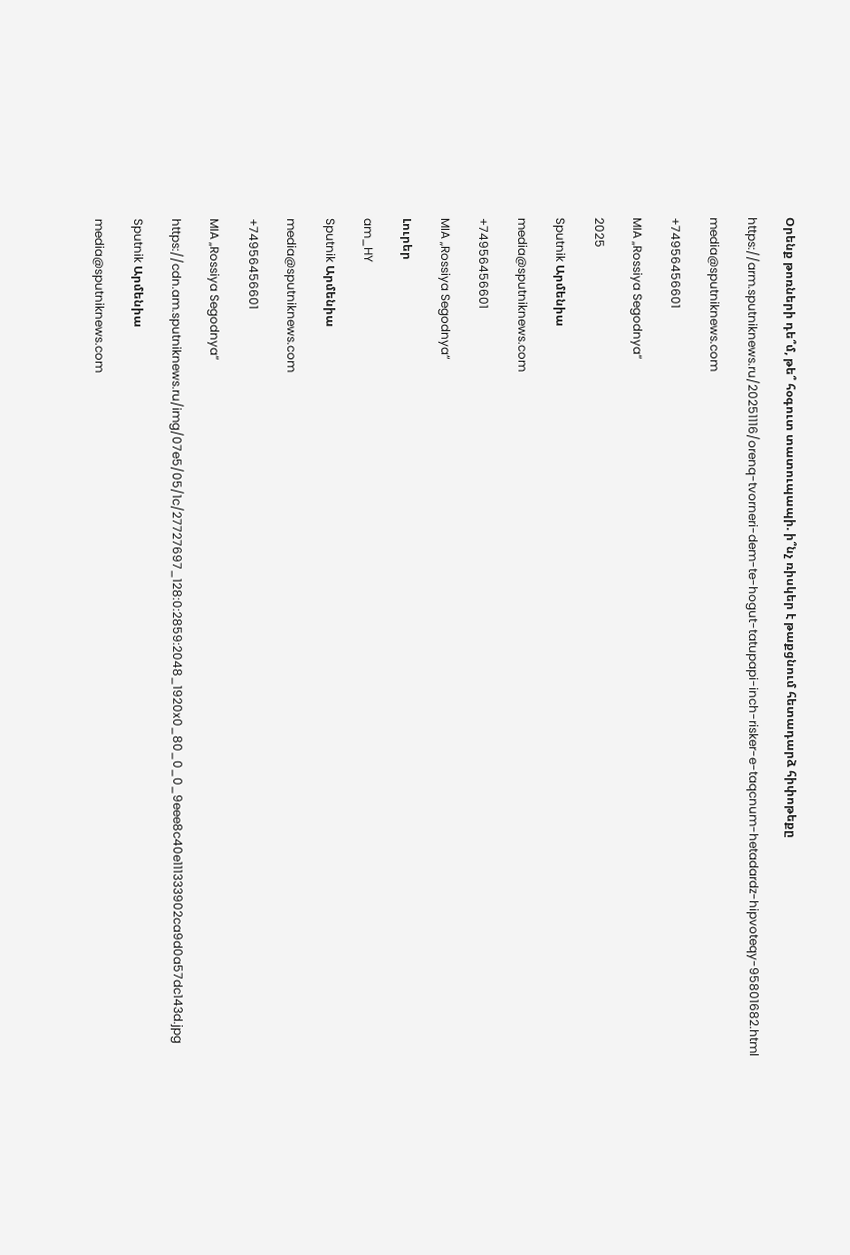Օրենք թոռների դե՞մ, թե՞ հօգուտ տատուպապի. ի՞նչ ռիսկեր է թաքցնում հետադարձ հիփոթեքը

https://arm.sputniknews.ru/20251116/orenq-tvorneri-dem-te-hogut-tatupapi-inch-risker-e-taqcnum-hetadardz-hipvoteqy-95801682.html

media@sputniknews.com

+74956456601

MIA „Rossiya Segodnya“

2025

Sputnik Արմենիա

media@sputniknews.com

+74956456601

MIA „Rossiya Segodnya“

Լուրեր

am_HY

Sputnik Արմենիա

media@sputniknews.com

+74956456601

MIA „Rossiya Segodnya“

https://cdn.am.sputniknews.ru/img/07e5/05/1c/27727697_128:0:2859:2048_1920x0_80_0_0_9eee8c40e111333902ca9d0a57dc143d.jpg

Sputnik Արմենիա

media@sputniknews.com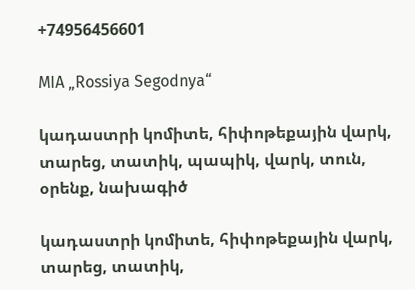+74956456601

MIA „Rossiya Segodnya“

կադաստրի կոմիտե, հիփոթեքային վարկ, տարեց, տատիկ, պապիկ, վարկ, տուն, օրենք, նախագիծ

կադաստրի կոմիտե, հիփոթեքային վարկ, տարեց, տատիկ,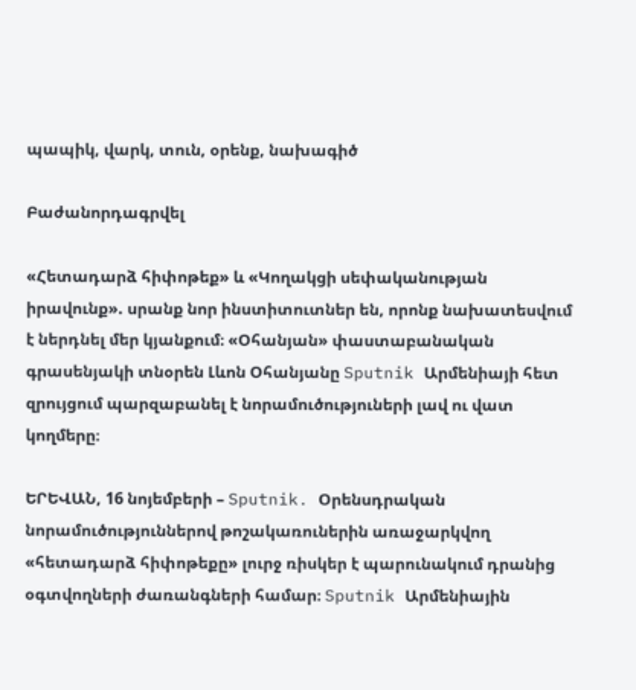պապիկ, վարկ, տուն, օրենք, նախագիծ

Բաժանորդագրվել

«Հետադարձ հիփոթեք» և «Կողակցի սեփականության իրավունք». սրանք նոր ինստիտուտներ են, որոնք նախատեսվում է ներդնել մեր կյանքում։ «Օհանյան» փաստաբանական գրասենյակի տնօրեն Լևոն Օհանյանը Sputnik Արմենիայի հետ զրույցում պարզաբանել է նորամուծություների լավ ու վատ կողմերը։

ԵՐԵՎԱՆ, 16 նոյեմբերի – Sputnik. Օրենսդրական նորամուծություններով թոշակառուներին առաջարկվող «հետադարձ հիփոթեքը» լուրջ ռիսկեր է պարունակում դրանից օգտվողների ժառանգների համար։ Sputnik Արմենիային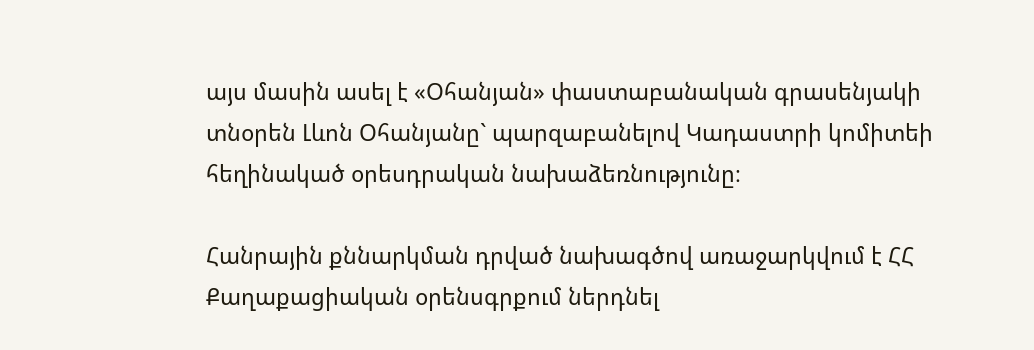այս մասին ասել է «Օհանյան» փաստաբանական գրասենյակի տնօրեն Լևոն Օհանյանը` պարզաբանելով Կադաստրի կոմիտեի հեղինակած օրեսդրական նախաձեռնությունը։

Հանրային քննարկման դրված նախագծով առաջարկվում է ՀՀ Քաղաքացիական օրենսգրքում ներդնել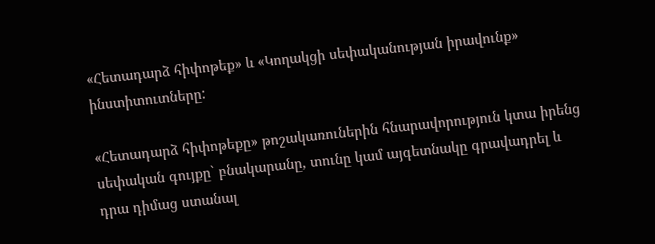«Հետադարձ հիփոթեք» և «Կողակցի սեփականության իրավունք» ինստիտուտները:

«Հետադարձ հիփոթեքը» թոշակառուներին հնարավորություն կտա իրենց սեփական գույքը` բնակարանը, տունը կամ այգետնակը գրավադրել և դրա դիմաց ստանալ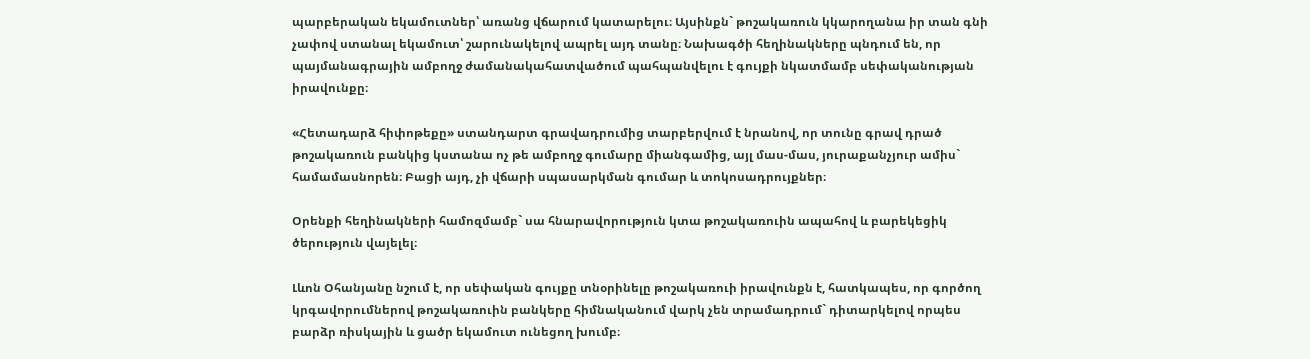պարբերական եկամուտներ՝ առանց վճարում կատարելու։ Այսինքն` թոշակառուն կկարողանա իր տան գնի չափով ստանալ եկամուտ՝ շարունակելով ապրել այդ տանը։ Նախագծի հեղինակները պնդում են, որ պայմանագրային ամբողջ ժամանակահատվածում պահպանվելու է գույքի նկատմամբ սեփականության իրավունքը։

«Հետադարձ հիփոթեքը» ստանդարտ գրավադրումից տարբերվում է նրանով, որ տունը գրավ դրած թոշակառուն բանկից կստանա ոչ թե ամբողջ գումարը միանգամից, այլ մաս-մաս, յուրաքանչյուր ամիս` համամասնորեն։ Բացի այդ, չի վճարի սպասարկման գումար և տոկոսադրույքներ։

Օրենքի հեղինակների համոզմամբ` սա հնարավորություն կտա թոշակառուին ապահով և բարեկեցիկ ծերություն վայելել։

Լևոն Օհանյանը նշում է, որ սեփական գույքը տնօրինելը թոշակառուի իրավունքն է, հատկապես, որ գործող կրգավորումներով թոշակառուին բանկերը հիմնականում վարկ չեն տրամադրում` դիտարկելով որպես բարձր ռիսկային և ցածր եկամուտ ունեցող խումբ։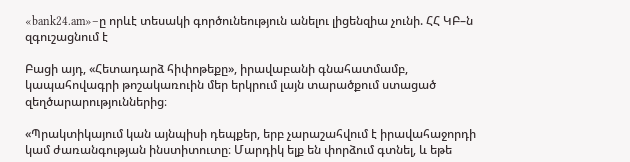«bank24.am»–ը որևէ տեսակի գործունեություն անելու լիցենզիա չունի. ՀՀ ԿԲ–ն զգուշացնում է

Բացի այդ, «Հետադարձ հիփոթեքը», իրավաբանի գնահատմամբ, կապահովագրի թոշակառուին մեր երկրում լայն տարածքում ստացած զեղծարարություններից։

«Պրակտիկայում կան այնպիսի դեպքեր, երբ չարաշահվում է իրավահաջորդի կամ ժառանգության ինստիտուտը։ Մարդիկ ելք են փորձում գտնել, և եթե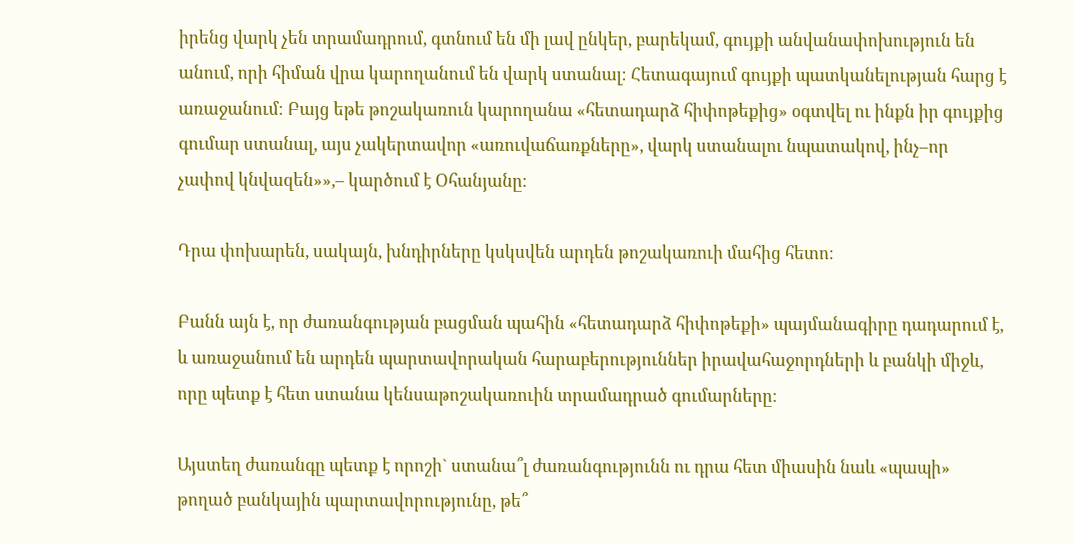իրենց վարկ չեն տրամադրում, գտնում են մի լավ ընկեր, բարեկամ, գույքի անվանափոխություն են անում, որի հիման վրա կարողանում են վարկ ստանալ։ Հետագայում գույքի պատկանելության հարց է առաջանում։ Բայց եթե թոշակառուն կարողանա «հետադարձ հիփոթեքից» օգտվել ու ինքն իր գույքից գումար ստանալ, այս չակերտավոր «առուվաճառքները», վարկ ստանալու նպատակով, ինչ–որ չափով կնվազեն»»,– կարծում է Օհանյանը։

Դրա փոխարեն, սակայն, խնդիրները կսկսվեն արդեն թոշակառուի մահից հետո։

Բանն այն է, որ ժառանգության բացման պահին «հետադարձ հիփոթեքի» պայմանագիրը դադարում է, և առաջանում են արդեն պարտավորական հարաբերություններ իրավահաջորդների և բանկի միջև, որը պետք է հետ ստանա կենսաթոշակառուին տրամադրած գումարները։

Այստեղ ժառանգը պետք է որոշի` ստանա՞լ ժառանգությունն ու դրա հետ միասին նաև «պապի» թողած բանկային պարտավորությունը, թե՞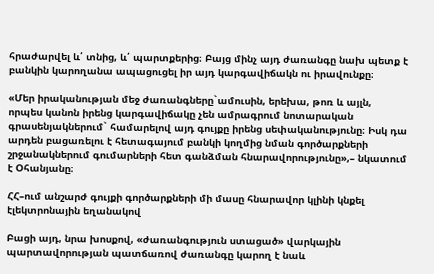հրաժարվել և՛ տնից, և՛ պարտքերից։ Բայց մինչ այդ ժառանգը նախ պետք է բանկին կարողանա ապացուցել իր այդ կարգավիճակն ու իրավունքը։

«Մեր իրականության մեջ ժառանգները`ամուսին, երեխա, թոռ և այլն, որպես կանոն իրենց կարգավիճակը չեն ամրագրում նոտարական գրասենյակներում` համարելով այդ գույքը իրենց սեփականությունը։ Իսկ դա արդեն բացառելու է հետագայում բանկի կողմից նման գործարքների շրջանակներում գումարների հետ գանձման հնարավորությունը»,– նկատում է Օհանյանը։

ՀՀ–ում անշարժ գույքի գործարքների մի մասը հնարավոր կլինի կնքել էլեկտրոնային եղանակով

Բացի այդ, նրա խոսքով, «ժառանգություն ստացած» վարկային պարտավորության պատճառով ժառանգը կարող է նաև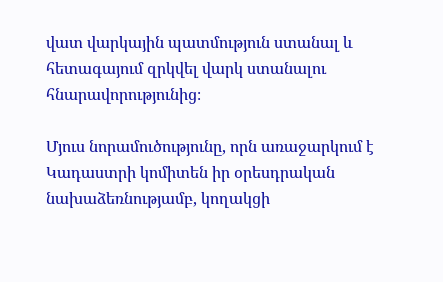վատ վարկային պատմություն ստանալ և հետագայում զրկվել վարկ ստանալու հնարավորությունից։

Մյուս նորամուծությունը, որն առաջարկում է Կադաստրի կոմիտեն իր օրեսդրական նախաձեռնությամբ, կողակցի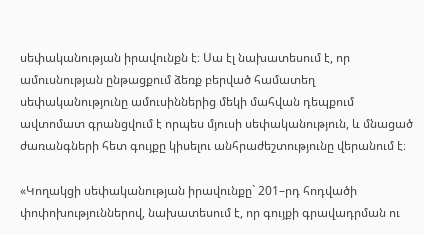սեփականության իրավունքն է։ Սա էլ նախատեսում է, որ ամուսնության ընթացքում ձեռք բերված համատեղ սեփականությունը ամուսիններից մեկի մահվան դեպքում ավտոմատ գրանցվում է որպես մյուսի սեփականություն, և մնացած ժառանգների հետ գույքը կիսելու անհրաժեշտությունը վերանում է։

«Կողակցի սեփականության իրավունքը` 201–րդ հոդվածի փոփոխություններով, նախատեսում է, որ գույքի գրավադրման ու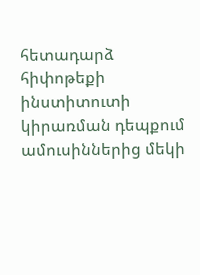հետադարձ հիփոթեքի ինստիտուտի կիրառման դեպքում ամուսիններից մեկի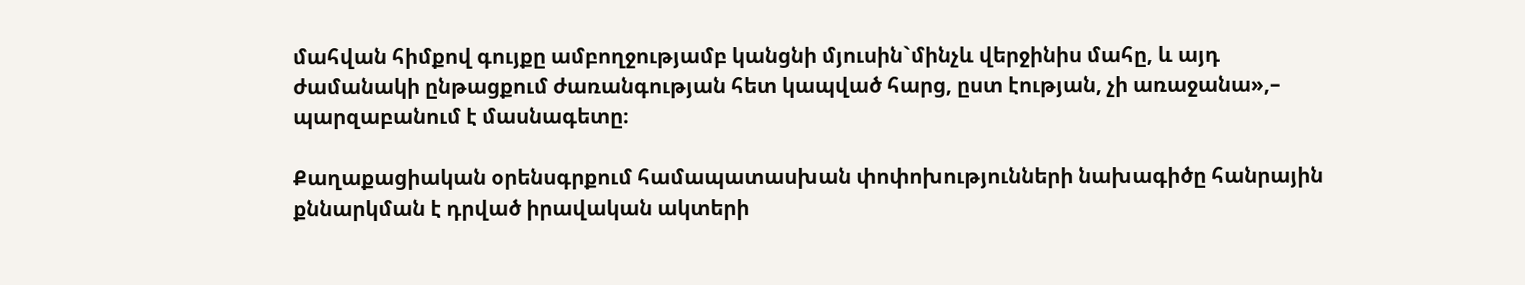մահվան հիմքով գույքը ամբողջությամբ կանցնի մյուսին`մինչև վերջինիս մահը, և այդ ժամանակի ընթացքում ժառանգության հետ կապված հարց, ըստ էության, չի առաջանա»,– պարզաբանում է մասնագետը։

Քաղաքացիական օրենսգրքում համապատասխան փոփոխությունների նախագիծը հանրային քննարկման է դրված իրավական ակտերի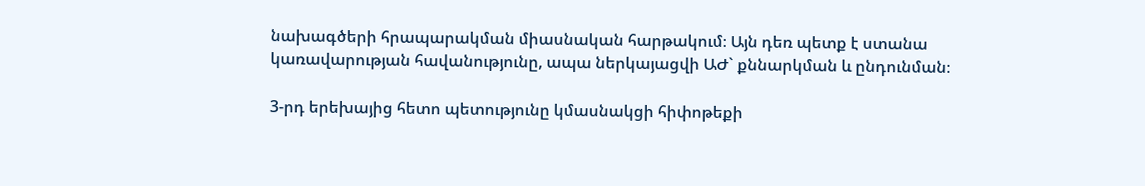նախագծերի հրապարակման միասնական հարթակում։ Այն դեռ պետք է ստանա կառավարության հավանությունը, ապա ներկայացվի ԱԺ` քննարկման և ընդունման։

3-րդ երեխայից հետո պետությունը կմասնակցի հիփոթեքի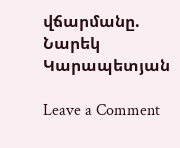վճարմանը. Նարեկ Կարապետյան

Leave a Comment